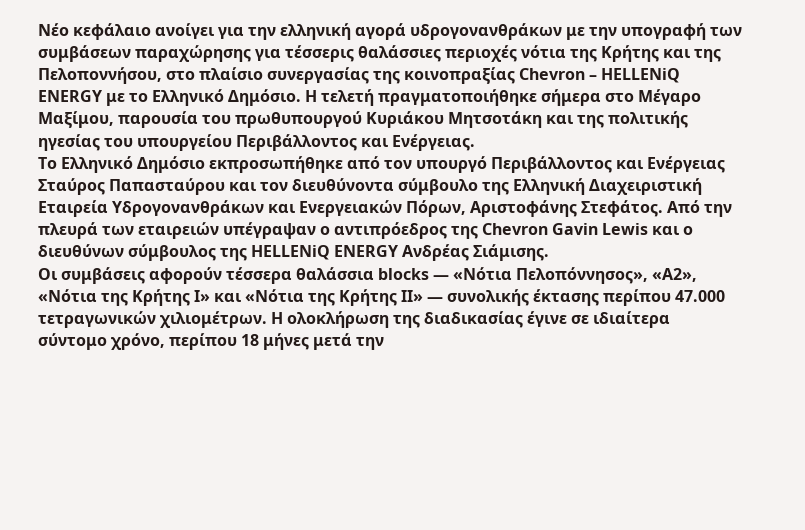Νέο κεφάλαιο ανοίγει για την ελληνική αγορά υδρογονανθράκων με την υπογραφή των συμβάσεων παραχώρησης για τέσσερις θαλάσσιες περιοχές νότια της Κρήτης και της Πελοποννήσου, στο πλαίσιο συνεργασίας της κοινοπραξίας Chevron – HELLENiQ ENERGY με το Ελληνικό Δημόσιο. Η τελετή πραγματοποιήθηκε σήμερα στο Μέγαρο Μαξίμου, παρουσία του πρωθυπουργού Κυριάκου Μητσοτάκη και της πολιτικής ηγεσίας του υπουργείου Περιβάλλοντος και Ενέργειας.
Το Ελληνικό Δημόσιο εκπροσωπήθηκε από τον υπουργό Περιβάλλοντος και Ενέργειας Σταύρος Παπασταύρου και τον διευθύνοντα σύμβουλο της Ελληνική Διαχειριστική Εταιρεία Υδρογονανθράκων και Ενεργειακών Πόρων, Αριστοφάνης Στεφάτος. Από την πλευρά των εταιρειών υπέγραψαν ο αντιπρόεδρος της Chevron Gavin Lewis και ο διευθύνων σύμβουλος της HELLENiQ ENERGY Ανδρέας Σιάμισης.
Οι συμβάσεις αφορούν τέσσερα θαλάσσια blocks — «Νότια Πελοπόννησος», «Α2», «Νότια της Κρήτης I» και «Νότια της Κρήτης II» — συνολικής έκτασης περίπου 47.000 τετραγωνικών χιλιομέτρων. Η ολοκλήρωση της διαδικασίας έγινε σε ιδιαίτερα σύντομο χρόνο, περίπου 18 μήνες μετά την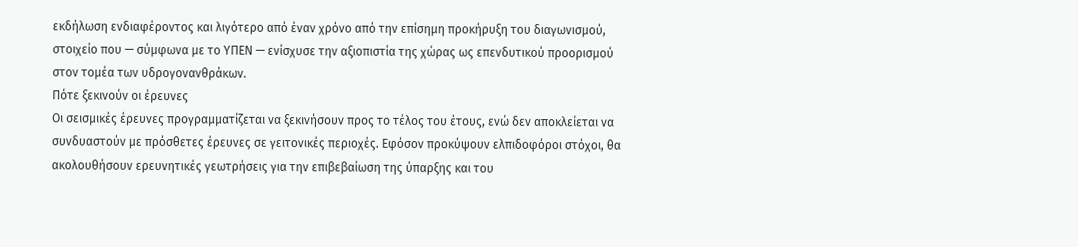εκδήλωση ενδιαφέροντος και λιγότερο από έναν χρόνο από την επίσημη προκήρυξη του διαγωνισμού, στοιχείο που — σύμφωνα με το ΥΠΕΝ — ενίσχυσε την αξιοπιστία της χώρας ως επενδυτικού προορισμού στον τομέα των υδρογονανθράκων.
Πότε ξεκινούν οι έρευνες
Οι σεισμικές έρευνες προγραμματίζεται να ξεκινήσουν προς το τέλος του έτους, ενώ δεν αποκλείεται να συνδυαστούν με πρόσθετες έρευνες σε γειτονικές περιοχές. Εφόσον προκύψουν ελπιδοφόροι στόχοι, θα ακολουθήσουν ερευνητικές γεωτρήσεις για την επιβεβαίωση της ύπαρξης και του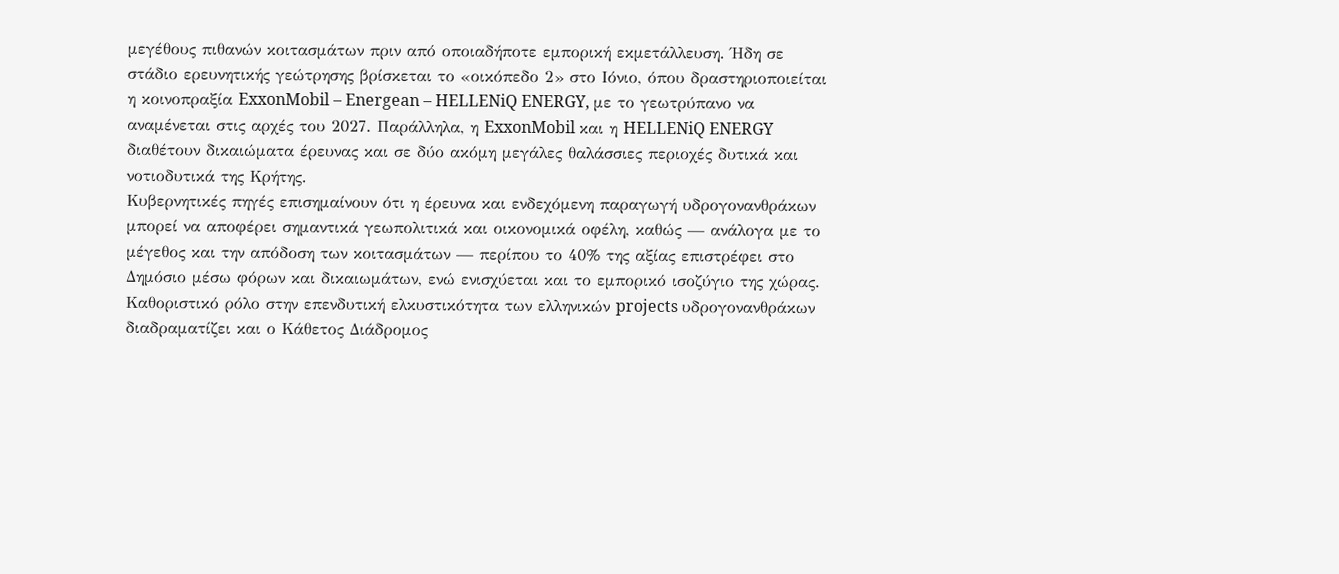μεγέθους πιθανών κοιτασμάτων πριν από οποιαδήποτε εμπορική εκμετάλλευση. Ήδη σε στάδιο ερευνητικής γεώτρησης βρίσκεται το «οικόπεδο 2» στο Ιόνιο, όπου δραστηριοποιείται η κοινοπραξία ExxonMobil – Energean – HELLENiQ ENERGY, με το γεωτρύπανο να αναμένεται στις αρχές του 2027. Παράλληλα, η ExxonMobil και η HELLENiQ ENERGY διαθέτουν δικαιώματα έρευνας και σε δύο ακόμη μεγάλες θαλάσσιες περιοχές δυτικά και νοτιοδυτικά της Κρήτης.
Κυβερνητικές πηγές επισημαίνουν ότι η έρευνα και ενδεχόμενη παραγωγή υδρογονανθράκων μπορεί να αποφέρει σημαντικά γεωπολιτικά και οικονομικά οφέλη, καθώς — ανάλογα με το μέγεθος και την απόδοση των κοιτασμάτων — περίπου το 40% της αξίας επιστρέφει στο Δημόσιο μέσω φόρων και δικαιωμάτων, ενώ ενισχύεται και το εμπορικό ισοζύγιο της χώρας.
Καθοριστικό ρόλο στην επενδυτική ελκυστικότητα των ελληνικών projects υδρογονανθράκων διαδραματίζει και ο Κάθετος Διάδρομος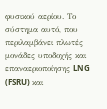φυσικού αερίου. Το σύστημα αυτό, που περιλαμβάνει πλωτές μονάδες υποδοχής και επαναεριοποίησης LNG (FSRU) και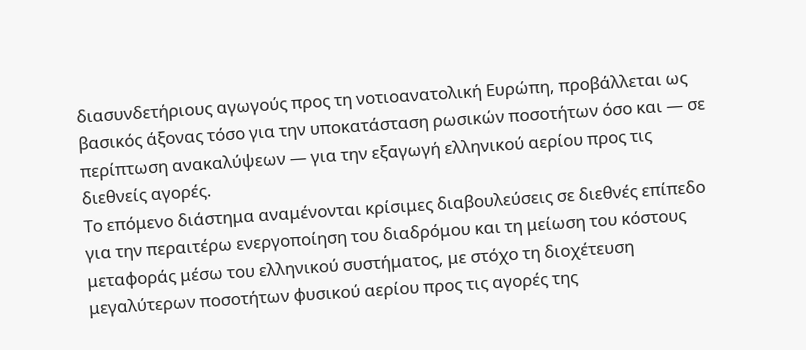διασυνδετήριους αγωγούς προς τη νοτιοανατολική Ευρώπη, προβάλλεται ως βασικός άξονας τόσο για την υποκατάσταση ρωσικών ποσοτήτων όσο και — σε περίπτωση ανακαλύψεων — για την εξαγωγή ελληνικού αερίου προς τις διεθνείς αγορές.
Το επόμενο διάστημα αναμένονται κρίσιμες διαβουλεύσεις σε διεθνές επίπεδο για την περαιτέρω ενεργοποίηση του διαδρόμου και τη μείωση του κόστους μεταφοράς μέσω του ελληνικού συστήματος, με στόχο τη διοχέτευση μεγαλύτερων ποσοτήτων φυσικού αερίου προς τις αγορές της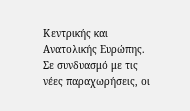Κεντρικής και Ανατολικής Ευρώπης. Σε συνδυασμό με τις νέες παραχωρήσεις, οι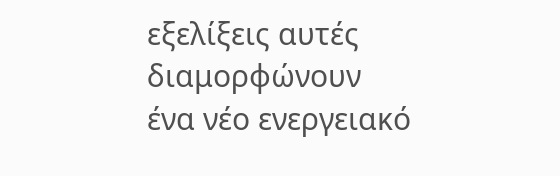εξελίξεις αυτές διαμορφώνουν ένα νέο ενεργειακό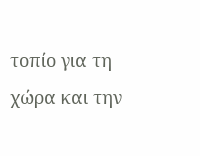τοπίο για τη χώρα και την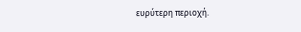ευρύτερη περιοχή.